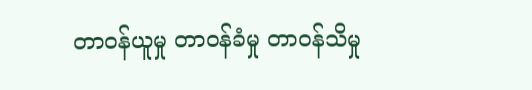တာဝန်ယူမှု တာဝန်ခံမှု တာဝန်သိမှု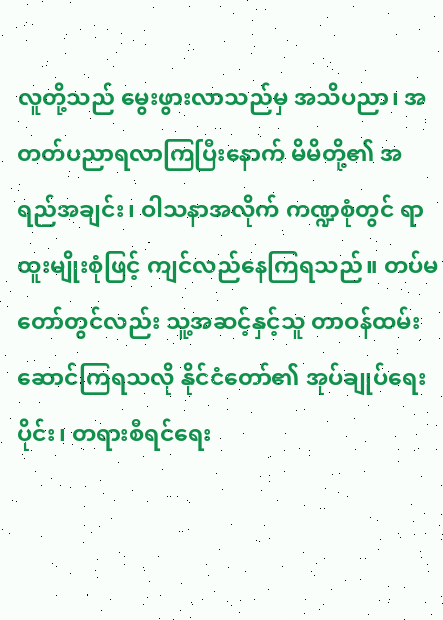လူတို့သည် မွေးဖွားလာသည်မှ အသိပညာ၊ အတတ်ပညာရလာကြပြီးနောက် မိမိတို့၏ အရည်အချင်း၊ ဝါသနာအလိုက် ကဏ္ဍစုံတွင် ရာထူးမျိုးစုံဖြင့် ကျင်လည်နေကြရသည်။ တပ်မတော်တွင်လည်း သူ့အဆင့်နှင့်သူ တာဝန်ထမ်းဆောင်ကြရသလို နိုင်ငံတော်၏ အုပ်ချုပ်ရေးပိုင်း၊ တရားစီရင်ရေး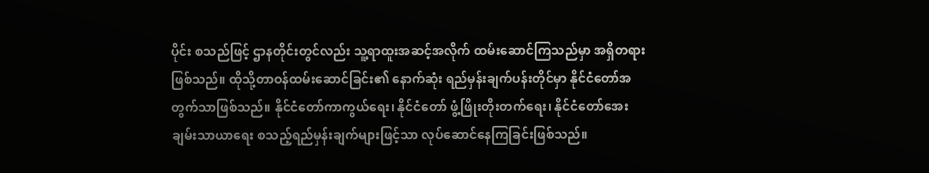ပိုင်း စသည်ဖြင့် ဌာနတိုင်းတွင်လည်း သူ့ရာထူးအဆင့်အလိုက် ထမ်းဆောင်ကြသည်မှာ အရှိတရားဖြစ်သည်။ ထိုသို့တာဝန်ထမ်းဆောင်ခြင်း၏ နောက်ဆုံး ရည်မှန်းချက်ပန်းတိုင်မှာ နိုင်ငံတော်အတွက်သာဖြစ်သည်။ နိုင်ငံတော်ကာကွယ်ရေး၊ နိုင်ငံတော် ဖွံ့ဖြိုးတိုးတက်ရေး၊ နိုင်ငံတော်အေးချမ်းသာယာရေး စသည့်ရည်မှန်းချက်များဖြင့်သာ လုပ်ဆောင်နေကြခြင်းဖြစ်သည်။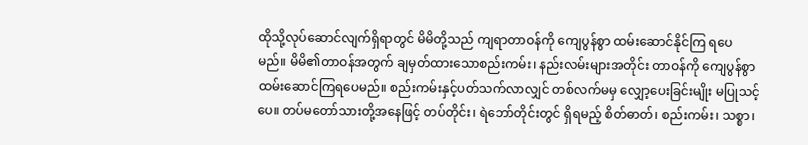ထိုသို့လုပ်ဆောင်လျက်ရှိရာတွင် မိမိတို့သည် ကျရာတာဝန်ကို ကျေပွန်စွာ ထမ်းဆောင်နိုင်ကြ ရပေမည်။ မိမိ၏တာဝန်အတွက် ချမှတ်ထားသောစည်းကမ်း၊ နည်းလမ်းများအတိုင်း တာဝန်ကို ကျေပွန်စွာ ထမ်းဆောင်ကြရပေမည်။ စည်းကမ်းနှင့်ပတ်သက်လာလျှင် တစ်လက်မမှ လျှော့ပေးခြင်းမျိုး မပြုသင့်ပေ။ တပ်မတော်သားတို့အနေဖြင့် တပ်တိုင်း၊ ရဲဘော်တိုင်းတွင် ရှိရမည့် စိတ်ဓာတ်၊ စည်းကမ်း၊ သစ္စာ၊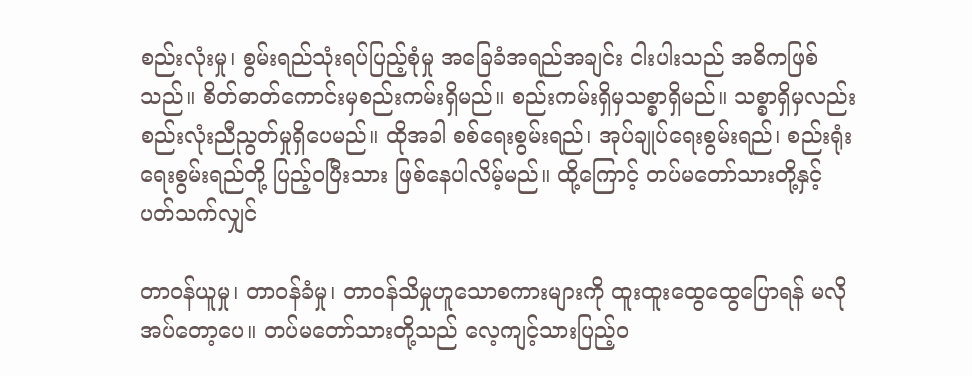စည်းလုံးမှု၊ စွမ်းရည်သုံးရပ်ပြည့်စုံမှု အခြေခံအရည်အချင်း ငါးပါးသည် အဓိကဖြစ်သည်။ စိတ်ဓာတ်ကောင်းမှစည်းကမ်းရှိမည်။ စည်းကမ်းရှိမှသစ္စာရှိမည်။ သစ္စာရှိမှလည်း စည်းလုံးညီညွတ်မှုရှိပေမည်။ ထိုအခါ စစ်ရေးစွမ်းရည်၊ အုပ်ချုပ်ရေးစွမ်းရည်၊ စည်းရုံးရေးစွမ်းရည်တို့ ပြည့်ဝပြီးသား ဖြစ်နေပါလိမ့်မည်။ ထို့ကြောင့် တပ်မတော်သားတို့နှင့် ပတ်သက်လျှင်

တာဝန်ယူမှု၊ တာဝန်ခံမှု၊ တာဝန်သိမှုဟူသောစကားများကို ထူးထူးထွေထွေပြောရန် မလိုအပ်တော့ပေ။ တပ်မတော်သားတို့သည် လေ့ကျင့်သားပြည့်ဝ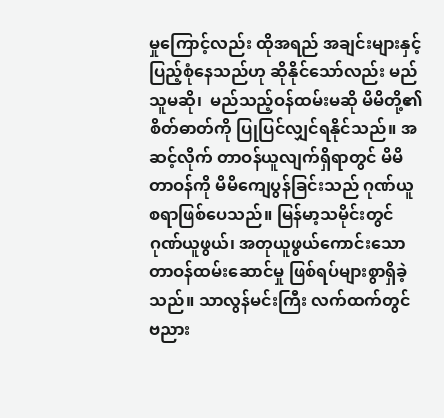မှုကြောင့်လည်း ထိုအရည် အချင်းများနှင့် ပြည့်စုံနေသည်ဟု ဆိုနိုင်သော်လည်း မည်သူမဆို၊  မည်သည့်ဝန်ထမ်းမဆို မိမိတို့၏ စိတ်ဓာတ်ကို ပြုပြင်လျှင်ရနိုင်သည်။ အဆင့်လိုက် တာဝန်ယူလျက်ရှိရာတွင် မိမိတာဝန်ကို မိမိကျေပွန်ခြင်းသည် ဂုဏ်ယူစရာဖြစ်ပေသည်။ မြန်မာ့သမိုင်းတွင် ဂုဏ်ယူဖွယ်၊ အတုယူဖွယ်ကောင်းသော တာဝန်ထမ်းဆောင်မှု ဖြစ်ရပ်များစွာရှိခဲ့သည်။ သာလွန်မင်းကြီး လက်ထက်တွင် ဗညား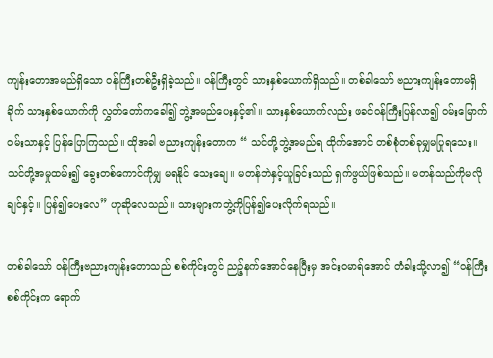ကျန်းတောအမည်ရှိသော ဝန်ကြီးတစ်ဦးရှိခဲ့သည်။ ဝန်ကြီးတွင် သားနှစ်ယောက်ရှိသည်။ တစ်ခါသော် ဗညားကျန်းတောမရှိခိုက် သားနှစ်ယောက်ကို လွှတ်တော်ကခေါ်၍ ဘွဲ့အမည်ပေးနှင့်၏။ သားနှစ်ယောက်လည်း ဖခင်ဝန်ကြီးပြန်လာ၍ ဝမ်းမြောက်ဝမ်းသာနှင့် ပြန်ပြောကြသည်။ ထိုအခါ ဗညားကျန်းတောက “ သင်တို့ဘွဲ့အမည်ရ ထိုက်အောင် တစ်စုံတစ်ခုမျှမပြုရသေး။ သင်တို့အမှုထမ်း၍ ခွေးတစ်ကောင်ကိုမျှ မရနိုင် သေးချေ။ မတန်ဘဲနှင့်ယူခြင်းသည် ရှက်ဖွယ်ဖြစ်သည်။ မတန်သည်ကိုမလိုချင်နှင့်။ ပြန်၍ပေးလေ” ဟုဆိုလေသည်။ သားများကဘွဲ့ကိုပြန်၍ပေးလိုက်ရသည်။

တစ်ခါသော် ဝန်ကြီးဗညားကျန်းတောသည် စစ်ကိုင်းတွင် ညဉ့်နက်အောင်နေပြီးမှ အင်းဝမာရ်အောင် တံခါးသို့လာ၍ “ဝန်ကြီးစစ်ကိုင်းက ရောက်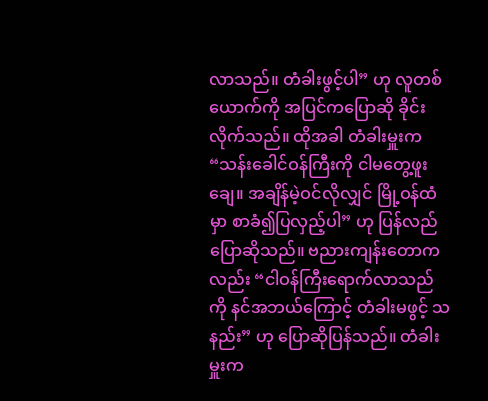လာသည်။ တံခါးဖွင့်ပါ” ဟု လူတစ်ယောက်ကို အပြင်ကပြောဆို ခိုင်းလိုက်သည်။ ထိုအခါ တံခါးမှူးက “သန်းခေါင်ဝန်ကြီးကို ငါမတွေ့ဖူးချေ။ အချိန်မဲ့ဝင်လိုလျှင် မြို့ဝန်ထံမှာ စာခံ၍ပြလှည့်ပါ” ဟု ပြန်လည်ပြောဆိုသည်။ ဗညားကျန်းတောကလည်း “ငါဝန်ကြီးရောက်လာသည်ကို နင်အဘယ်ကြောင့် တံခါးမဖွင့် သနည်း” ဟု ပြောဆိုပြန်သည်။ တံခါးမှူးက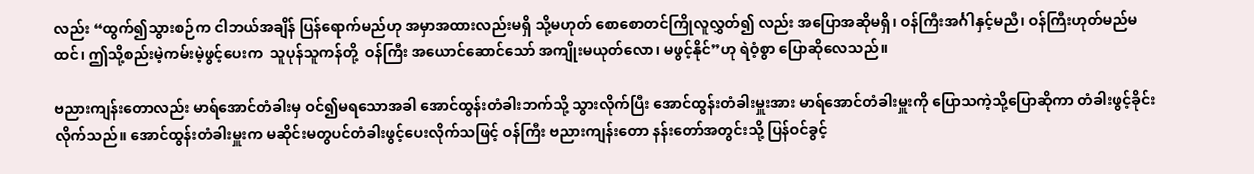လည်း “ထွက်၍သွားစဉ်က ငါဘယ်အချိန် ပြန်ရောက်မည်ဟု အမှာအထားလည်းမရှိ သို့မဟုတ် စောစောတင်ကြိုလူလွှတ်၍ လည်း အပြောအဆိုမရှိ၊ ဝန်ကြီးအင်္ဂါနှင့်မညီ၊ ဝန်ကြီးဟုတ်မည်မထင်၊ ဤသို့စည်းမဲ့ကမ်းမဲ့ဖွင့်ပေးက  သူပုန်သူကန်တို့  ဝန်ကြီး အယောင်ဆောင်သော် အကျိုးမယုတ်လော၊ မဖွင့်နိုင်”ဟု ရဲဝံ့စွာ ပြောဆိုလေသည်။

ဗညားကျန်းတောလည်း မာရ်အောင်တံခါးမှ ဝင်၍မရသောအခါ အောင်ထွန်းတံခါးဘက်သို့ သွားလိုက်ပြီး အောင်ထွန်းတံခါးမှူးအား မာရ်အောင်တံခါးမှူးကို ပြောသကဲ့သို့ပြောဆိုကာ တံခါးဖွင့်ခိုင်းလိုက်သည်။ အောင်ထွန်းတံခါးမှူးက မဆိုင်းမတွပင်တံခါးဖွင့်ပေးလိုက်သဖြင့် ဝန်ကြီး ဗညားကျန်းတော နန်းတော်အတွင်းသို့ ပြန်ဝင်ခွင့်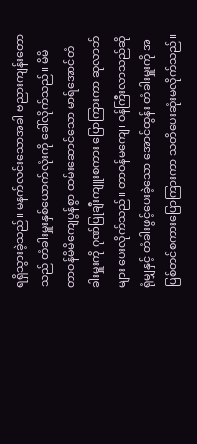ရရှိသွားခဲ့သည်။ မနက်လင်းသောအခါ ဗညားကျန်းတောသည် တံခါးမှူးနှစ်ယောက်လုံးကို ခေါ်လိုက်သည်။ မိမိတာဝန်မိမိကျေပွန်စွာ ထမ်းဆောင်သော မာရ်အောင်တံခါးမှူးကို ဂုဏ်ပြုချီးကျူးစကား ပြောကြားကာ ဆုလာဘ်များ ပေးလိုက်သည်။ တာဝန်မကျေ၊ ဝန်ကြီးလာသည်ဆိုရုံမျှနှင့် တံခါးဖွင့်ပေးခဲ့သော အောင်ထွန်း တံခါးမှူးကို အပြစ်တင်စကားပြောကြားကာ သတိပေးဆုံးမလိုက်သည်။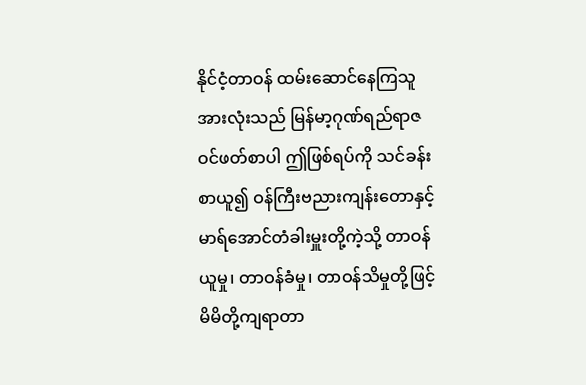နိုင်ငံ့တာဝန် ထမ်းဆောင်နေကြသူအားလုံးသည် မြန်မာ့ဂုဏ်ရည်ရာဇဝင်ဖတ်စာပါ ဤဖြစ်ရပ်ကို သင်ခန်းစာယူ၍ ဝန်ကြီးဗညားကျန်းတောနှင့် မာရ်အောင်တံခါးမှူးတို့ကဲ့သို့ တာဝန်ယူမှု၊ တာဝန်ခံမှု၊ တာဝန်သိမှုတို့ဖြင့် မိမိတို့ကျရာတာ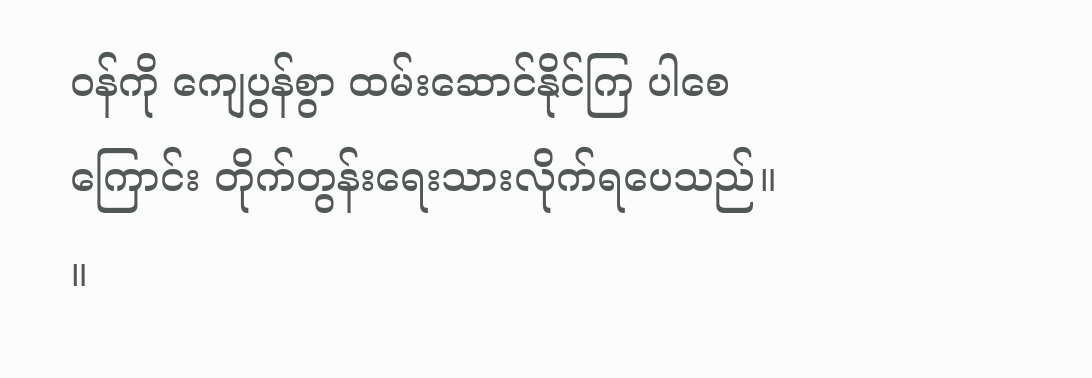ဝန်ကို ကျေပွန်စွာ ထမ်းဆောင်နိုင်ကြ ပါစေကြောင်း တိုက်တွန်းရေးသားလိုက်ရပေသည်။   ။